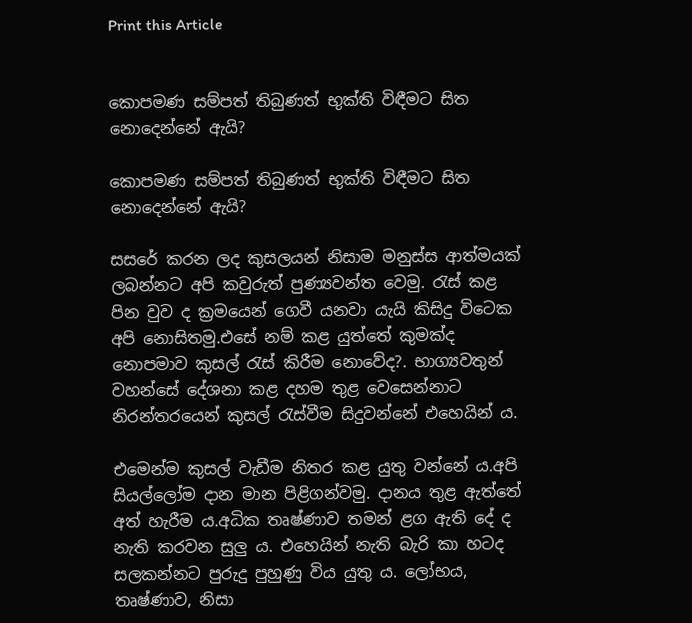Print this Article


කොපමණ සම්පත් තිබුණත් භුක්ති විඳීමට සිත නොදෙන්නේ ඇයි?

කොපමණ සම්පත් තිබුණත් භුක්ති විඳීමට සිත නොදෙන්නේ ඇයි?

සසරේ කරන ලද කුසලයන් නිසාම මනුස්ස ආත්මයක් ලබන්නට අපි කවුරුත් පුණ්‍යවන්ත වෙමු. රැස් කළ පින වුව ද ක්‍රමයෙන් ගෙවී යනවා යැයි කිසිදු විටෙක අපි නොසිතමු.එසේ නම් කළ යුත්තේ කුමක්ද නොපමාව කුසල් රැස් කිරීම නොවේද?. භාග්‍යවතුන් වහන්සේ දේශනා කළ දහම තුළ වෙසෙන්නාට නිරන්තරයෙන් කුසල් රැස්වීම සිදුවන්නේ එහෙයින් ය.

එමෙන්ම කුසල් වැඩීම නිතර කළ යුතු වන්නේ ය.අපි සියල්ලෝම දාන මාන පිළිගන්වමු. දානය තුළ ඇත්තේ අත් හැරීම ය.අධික තෘෂ්ණාව තමන් ළග ඇති දේ ද නැති කරවන සුලු ය. එහෙයින් නැති බැරි කා හටද සලකන්නට පුරුදු පුහුණු විය යුතු ය. ලෝභය, තෘෂ්ණාව, නිසා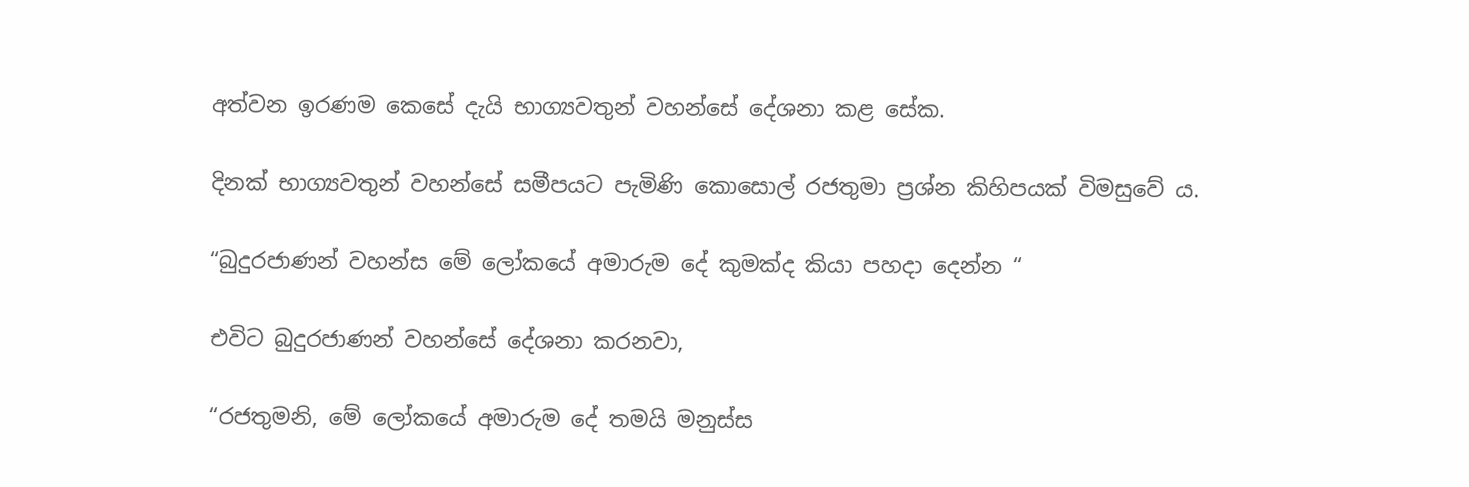අත්වන ඉරණම කෙසේ දැයි භාග්‍යවතුන් වහන්සේ දේශනා කළ සේක.

දිනක් භාග්‍යවතුන් වහන්සේ සමීපයට පැමිණි කොසොල් රජතුමා ප්‍රශ්න කිහිපයක් විමසුවේ ය.

“බුදුරජාණන් වහන්ස මේ ලෝකයේ අමාරුම දේ කුමක්ද කියා පහදා දෙන්න “

එවිට බුදුරජාණන් වහන්සේ දේශනා කරනවා,

“රජතුමනි, මේ ලෝකයේ අමාරුම දේ තමයි මනුස්ස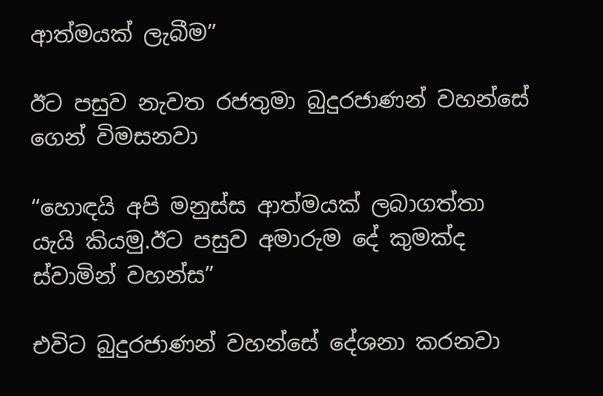ආත්මයක් ලැබීම”

ඊට පසුව නැවත රජතුමා බුදුරජාණන් වහන්සේ ගෙන් විමසනවා

“හොඳයි අපි මනුස්ස ආත්මයක් ලබාගත්තා යැයි කියමු.ඊට පසුව අමාරුම දේ කුමක්ද ස්වාමින් වහන්ස”

එවිට බුදුරජාණන් වහන්සේ දේශනා කරනවා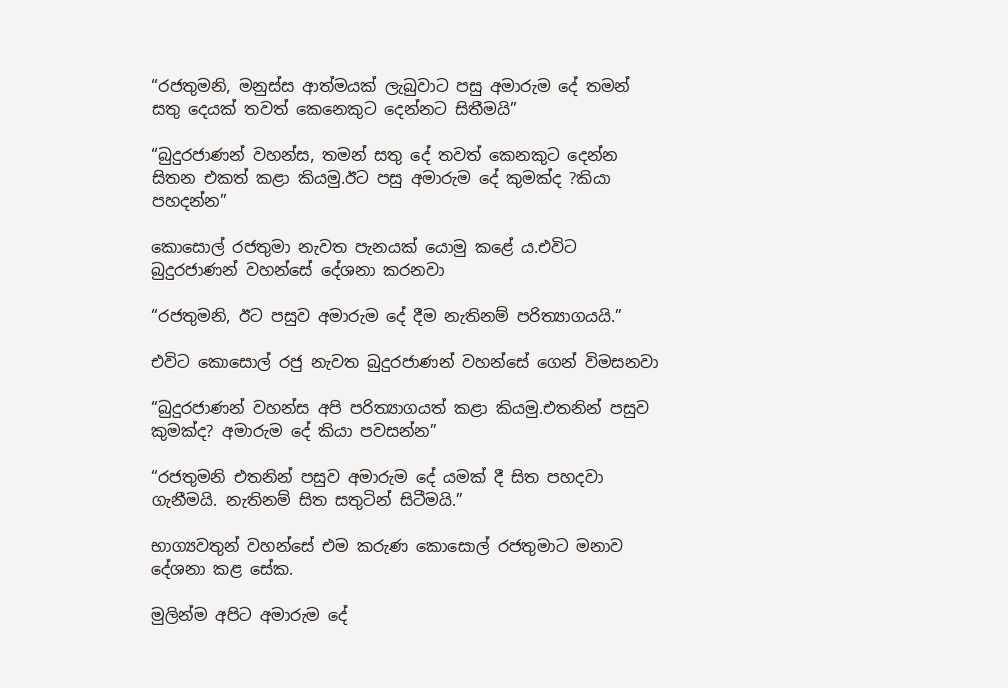“රජතුමනි, මනුස්ස ආත්මයක් ලැබුවාට පසු අමාරුම දේ තමන් සතු දෙයක් තවත් කෙනෙකුට දෙන්නට සිතීමයි”

“බුදුරජාණන් වහන්ස, තමන් සතු දේ තවත් කෙනකුට දෙන්න සිතන එකත් කළා කියමු.ඊට පසු අමාරුම දේ කුමක්ද ?කියා පහදන්න”

කොසොල් රජතුමා නැවත පැනයක් යොමු කළේ ය.එවිට බුදුරජාණන් වහන්සේ දේශනා කරනවා

“රජතුමනි, ඊට පසුව අමාරුම දේ දීම නැතිනම් පරිත්‍යාගයයි.”

එවිට කොසොල් රජු නැවත බුදුරජාණන් වහන්සේ ගෙන් විමසනවා

“බුදුරජාණන් වහන්ස අපි පරිත්‍යාගයත් කළා කියමු.එතනින් පසුව කුමක්ද? අමාරුම දේ කියා පවසන්න”

“රජතුමනි එතනින් පසුව අමාරුම දේ ‍යමක් දී සිත පහදවා ගැනීමයි. නැතිනම් සිත සතුටින් සිටීමයි.”

භාග්‍යවතුන් වහන්සේ එම කරුණ කොසොල් රජතුමාට මනාව දේශනා කළ සේක.

මුලින්ම අපිට අමාරුම දේ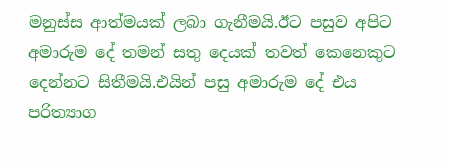මනුස්ස ආත්මයක් ලබා ගැනීමයි.ඊට පසුව අපිට අමාරුම දේ තමන් සතු දෙයක් තවත් කෙනෙකුට දෙන්නට සිතීමයි.එයින් පසු අමාරුම දේ එය පරිත්‍යාග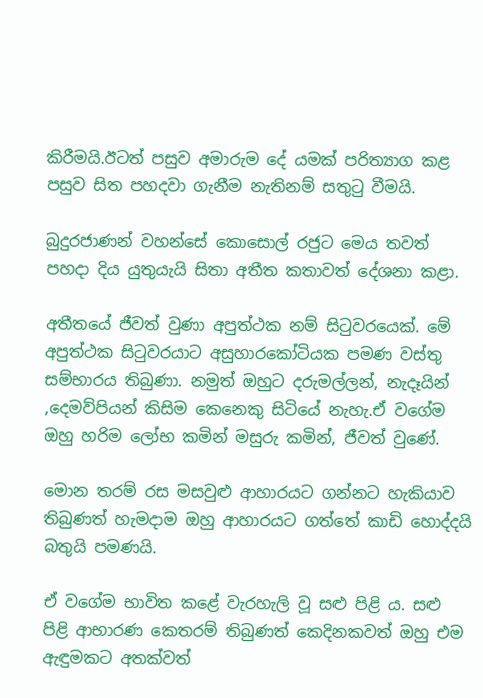කිරීමයි.ඊටත් පසුව අමාරුම දේ යමක් පරිත්‍යාග කළ පසුව සිත පහදවා ගැනීම නැතිනම් සතුටු වීමයි.

බුදුරජාණන් වහන්සේ කොසොල් රජුට මෙය තවත් පහදා දිය යුතුයැයි සිතා අතීත කතාවත් දේශනා කළා.

අතීතයේ ජීවත් වුණා අපුත්ථක නම් සිටුවරයෙක්. මේ අපුත්ථක සිටුවරයාට අසුහාරකෝටියක පමණ වස්තු සම්භාරය තිබුණා. නමුත් ඔහුට දරුමල්ලන්, නැදෑයින් ,දෙමව්පියන් කිසිම කෙනෙකු සිටියේ නැහැ.ඒ වගේම ඔහු හරිම ලෝභ කමින් මසුරු කමින්, ජීවත් වුණේ.

මොන තරම් රස මසවුළු ආහාරයට ගන්නට හැකියාව තිබුණත් හැමදාම ඔහු ආහාරයට ගත්තේ කාඩි හොද්දයි බතුයි පමණයි.

ඒ වගේම භාවිත කළේ වැරහැලි වූ සළු පිළි ය. සළු පිළි ආභාරණ කෙතරම් තිබුණත් කෙදිනකවත් ඔහු එම ඇඳුමකට අතක්වත්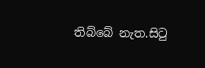තිබ්බේ නැත.සිටු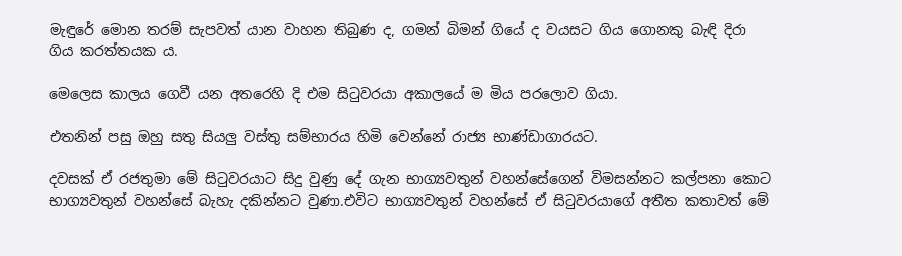මැඳුරේ මොන තරම් සැපවත් යාන වාහන තිබුණ ද, ගමන් බිමන් ගියේ ද වයසට ගිය ගොනකු බැඳි දිරා ගිය කරත්තයක ය.

මෙලෙස කාලය ගෙවී යන අතරෙහි දි එම සිටුවරයා අකාලයේ ම මිය පරලොව ගියා.

එතනින් පසු ඔහු සතු සියලු වස්තු සම්භාරය හිමි වෙන්නේ රාජ්‍ය භාණ්ඩාගාරයට.

දවසක් ඒ රජතුමා මේ සිටුවරයාට සිදු වුණු දේ ගැන භාග්‍යවතුන් වහන්සේගෙන් විමසන්නට කල්පනා කොට භාග්‍යවතුන් වහන්සේ බැහැ දකින්නට වුණා.එවිට භාග්‍යවතුන් වහන්සේ ඒ සිටුවරයාගේ අතීත කතාවත් මේ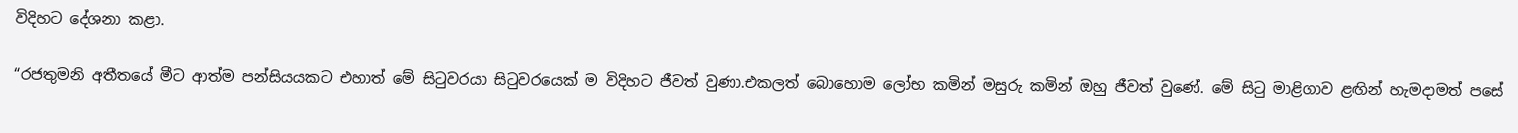විදිහට දේශනා කළා.

“රජතුමනි අතීතයේ මීට ආත්ම පන්සියයකට එහාත් මේ සිටුවරයා සිටුවරයෙක් ම විදිහට ජීවත් වුණා.එකලත් බොහොම ලෝභ කමින් මසුරු කමින් ඔහු ජීවත් වුණේ. මේ සිටු මාළිගාව ළඟින් හැමදාමත් පසේ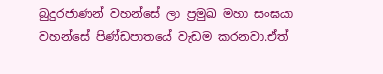බුදුරජාණන් වහන්සේ ලා ප්‍රමුඛ මහා සංඝයා වහන්සේ පිණ්ඩපාතයේ වැඩම කරනවා.ඒත්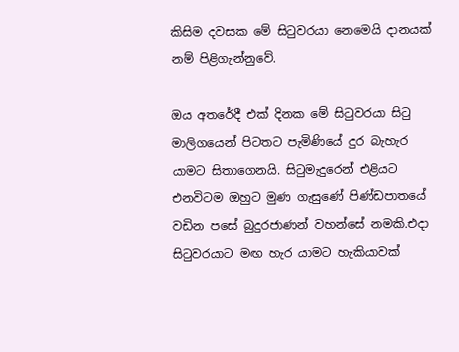කිසිම දවසක මේ සිටුවරයා නෙමෙයි දානයක් නම් පිළිගැන්නුවේ.

ඔය අතරේදී එක් දිනක මේ සිටුවරයා සිටු මාලිගයෙන් පිටතට පැමිණියේ දුර බැහැර යාමට සිතාගෙනයි. සිටුමැදුරෙන් එළියට එනවිටම ඔහුට මුණ ගැසුණේ පිණ්ඩපාතයේ වඩින පසේ බුදුරජාණන් වහන්සේ නමකි.එදා සිටුවරයාට මඟ හැර යාමට හැකියාවක්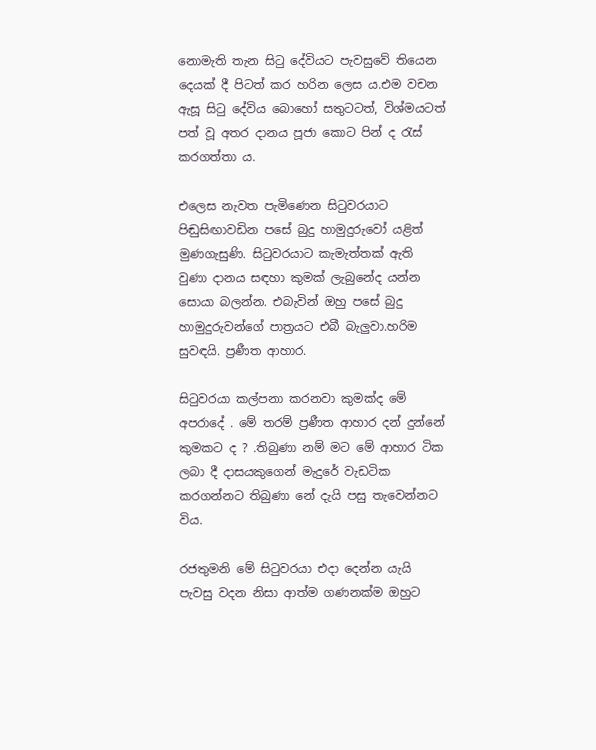නොමැති තැන සිටු දේවියට පැවසුවේ තියෙන දෙයක් දී පිටත් කර හරින ලෙස ය.එම වචන ඇසූ සිටු දේවිය බොහෝ සතුටටත්, විශ්මයටත් පත් වූ අතර දානය පූජා කොට පින් ද රැස් කරගත්තා ය.

එලෙස නැවත පැමිණෙන සිටුවරයාට පිඬුසිඟාවඩින පසේ බුදු හාමුදුරුවෝ යළිත් මුණගැසුණි. සිටුවරයාට කැමැත්තක් ඇති වුණා දානය සඳහා කුමක් ලැබුනේද යන්න සොයා බලන්න. එබැවින් ඔහු පසේ බුදු හාමුදුරුවන්ගේ පාත්‍රයට එබී බැලුවා.හරිම සුවඳයි. ප්‍රණීත ආහාර.

සිටුවරයා කල්පනා කරනවා කුමක්ද මේ අපරාදේ . මේ තරම් ප්‍රණීත ආහාර දන් දුන්නේ කුමකට ද ? .තිබුණා නම් මට මේ ආහාර ටික ලබා දී දාසයකුගෙන් මැදුරේ වැඩටික කරගන්නට තිබුණා නේ දැයි පසු තැවෙන්නට විය.

රජතුමනි මේ සිටුවරයා එදා දෙන්න යැයි පැවසු වදන නිසා ආත්ම ගණනක්ම ඔහුට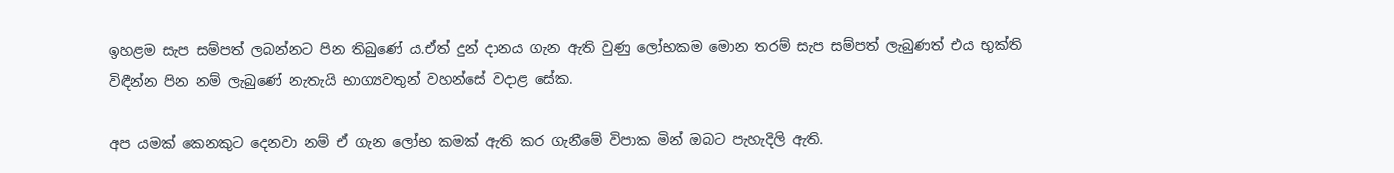ඉහළම සැප සම්පත් ලබන්නට පින තිබුණේ ය.ඒත් දුන් දානය ගැන ඇති වුණු ලෝභකම මොන තරම් සැප සම්පත් ලැබුණත් එය භුක්ති විඳීන්න පින නම් ලැබුණේ නැතැයි භාග්‍යවතුන් වහන්සේ වදාළ සේක.

අප යමක් කෙනකුට දෙනවා නම් ඒ ගැන ලෝභ කමක් ඇති කර ගැනීමේ විපාක මින් ඔබට පැහැදිලි ඇති.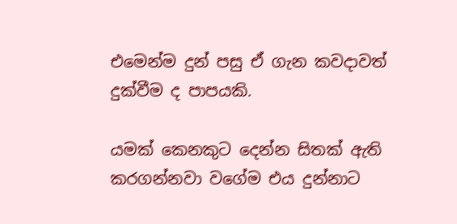එමෙන්ම දුන් පසු ඒ ගැන කවදාවත් දුක්වීම ද පාපයකි.

යමක් කෙනකුට දෙන්න සිතක් ඇති කරගන්නවා වගේම එය දුන්නාට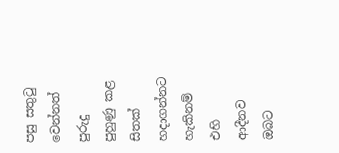පසු සතුටු වෙන්නත් පුරුදු පුහුණු කළ සිතක් හදාගන්නට හැකිනම් එහි ආදීනව ඔබට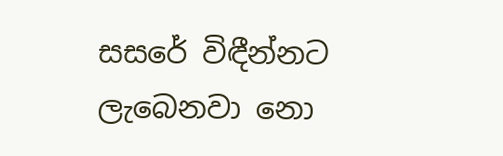සසරේ විඳීන්නට ලැබෙනවා නො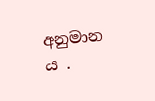අනුමාන ය .